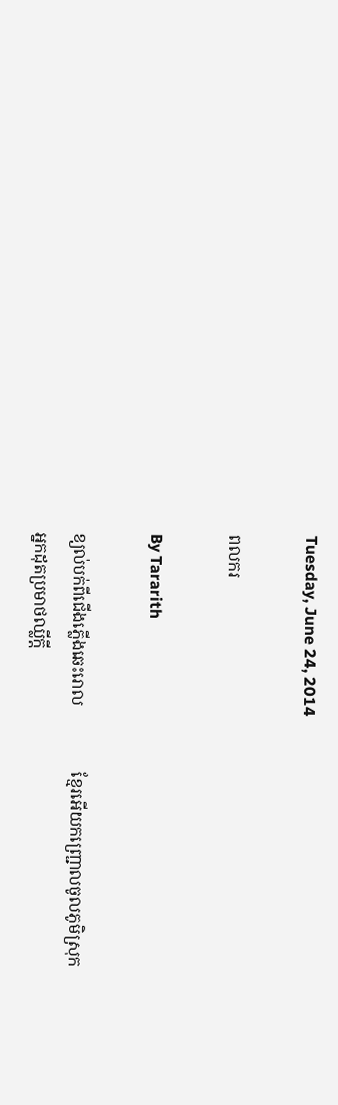Tuesday, June 24, 2014

ពលករ

By Tararith

ខ្យល់បក់ពីជើងភ្លើងឆេះរោល                ខ្មែរអើយកញ្រ្ជោលចូលភូមិស្រុក
អ្នកដុតប្រមាថឈ្លីក្ដី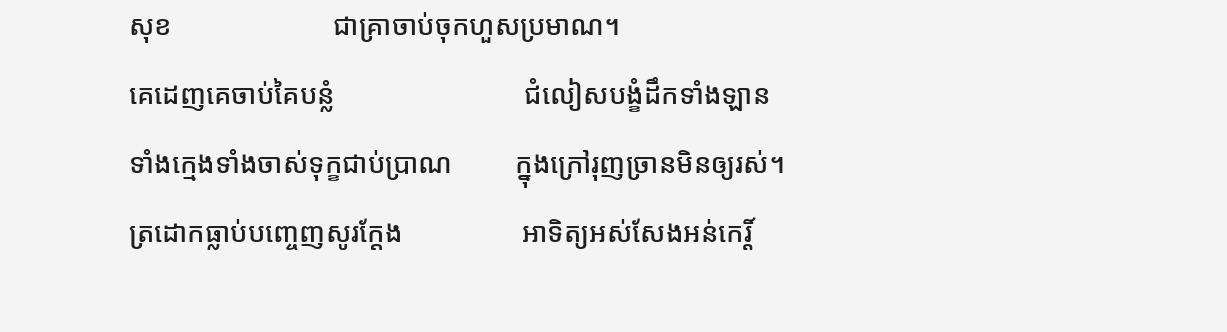សុខ                       ជាគ្រាចាប់ចុកហួសប្រមាណ។
គេដេញគេចាប់គៃបន្លំ                           ជំលៀសបង្ខំដឹកទាំងឡាន
ទាំងក្មេងទាំងចាស់ទុក្ខជាប់ប្រាណ         ក្នុងក្រៅរុញច្រានមិនឲ្យរស់។
ត្រដោកធ្លាប់បញ្ចេញសូរក្ដែង                 អាទិត្យអស់សែងអន់កេរ្ដិ៍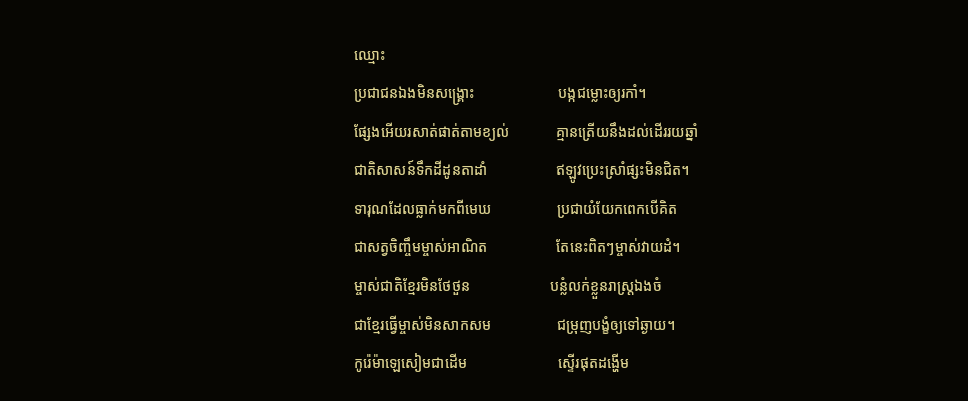ឈ្មោះ
ប្រជាជនឯងមិនសង្រ្គោះ                       បង្កជម្លោះឲ្យរកាំ។
ផ្សែងអើយរសាត់ផាត់តាមខ្យល់             គ្មានត្រើយនឹងដល់ដើររយឆ្នាំ
ជាតិសាសន៍ទឹកដីដូនតាដាំ                   ឥឡូវប្រេះស្រាំផ្សះមិនជិត។
ទារុណដែលធ្លាក់មកពីមេឃ                  ប្រជាយំយែកពេកបើគិត
ជាសត្វចិញ្ចឹមម្ចាស់អាណិត                   តែនេះពិតៗម្ចាស់វាយដំ។
ម្ចាស់ជាតិខ្មែរមិនថែថួន                      បន្លំលក់ខ្លួនរាស្រ្តឯងចំ
ជាខ្មែរធ្វើម្ចាស់មិនសាកសម                  ជម្រុញបង្ខំឲ្យទៅឆ្ងាយ។
កូរ៉េម៉ាឡេសៀមជាដើម                         ស្ទើរផុតដង្ហើម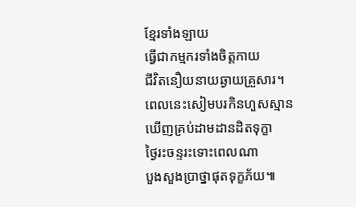ខ្មែរទាំងឡាយ
ធ្វើជាកម្មករទាំងចិត្តកាយ                      ជីវិតនឿយនាយឆ្ងាយគ្រួសារ។
ពេលនេះសៀមបរកិនហួសស្មាន           ឃើញគ្រប់ដាមដានដិតទុក្ខា
ថ្ងៃរះចន្ទរះទោះពេលណា                      បួងសួងប្រាថ្នាផុតទុក្ខភ័យ៕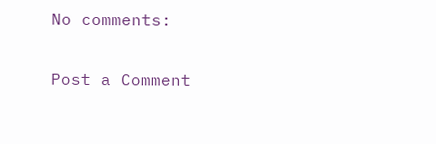No comments:

Post a Comment